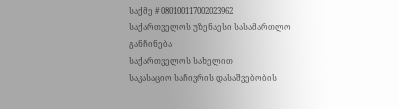საქმე # 080100117002023962
საქართველოს უზენაესი სასამართლო
განჩინება
საქართველოს სახელით
საკასაციო საჩივრის დასაშვებობის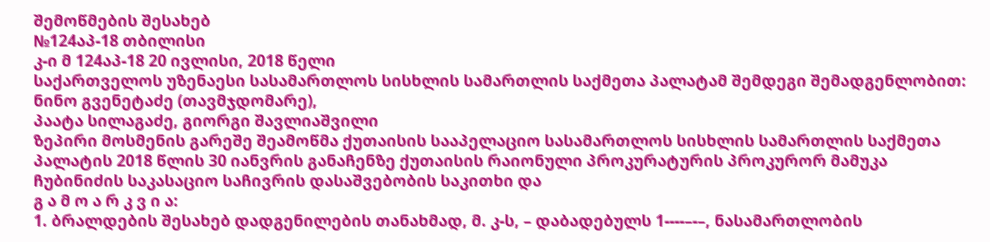შემოწმების შესახებ
№124აპ-18 თბილისი
კ-ი მ 124აპ-18 20 ივლისი, 2018 წელი
საქართველოს უზენაესი სასამართლოს სისხლის სამართლის საქმეთა პალატამ შემდეგი შემადგენლობით:
ნინო გვენეტაძე (თავმჯდომარე),
პაატა სილაგაძე, გიორგი შავლიაშვილი
ზეპირი მოსმენის გარეშე შეამოწმა ქუთაისის სააპელაციო სასამართლოს სისხლის სამართლის საქმეთა პალატის 2018 წლის 30 იანვრის განაჩენზე ქუთაისის რაიონული პროკურატურის პროკურორ მამუკა ჩუბინიძის საკასაციო საჩივრის დასაშვებობის საკითხი და
გ ა მ ო ა რ კ ვ ი ა:
1. ბრალდების შესახებ დადგენილების თანახმად, მ. კ-ს, – დაბადებულს 1----–-–, ნასამართლობის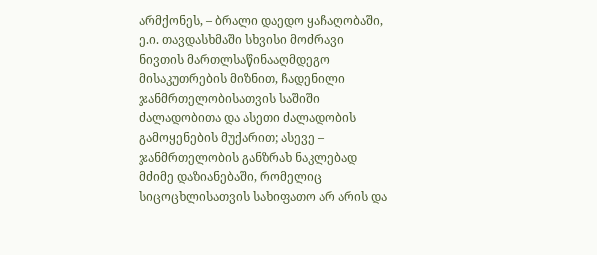არმქონეს, – ბრალი დაედო ყაჩაღობაში, ე.ი. თავდასხმაში სხვისი მოძრავი ნივთის მართლსაწინააღმდეგო მისაკუთრების მიზნით, ჩადენილი ჯანმრთელობისათვის საშიში ძალადობითა და ასეთი ძალადობის გამოყენების მუქარით; ასევე – ჯანმრთელობის განზრახ ნაკლებად მძიმე დაზიანებაში, რომელიც სიცოცხლისათვის სახიფათო არ არის და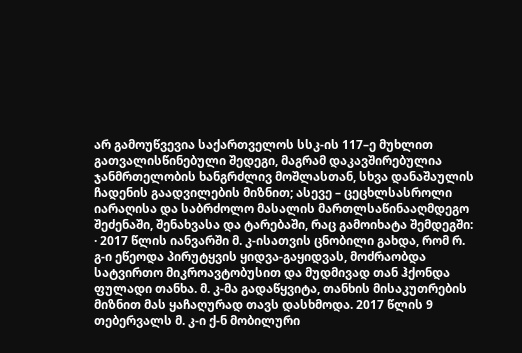არ გამოუწვევია საქართველოს სსკ-ის 117–ე მუხლით გათვალისწინებული შედეგი, მაგრამ დაკავშირებულია ჯანმრთელობის ხანგრძლივ მოშლასთან, სხვა დანაშაულის ჩადენის გაადვილების მიზნით; ასევე – ცეცხლსასროლი იარაღისა და საბრძოლო მასალის მართლსაწინააღმდეგო შეძენაში, შენახვასა და ტარებაში, რაც გამოიხატა შემდეგში:
· 2017 წლის იანვარში მ. კ-ისათვის ცნობილი გახდა, რომ რ. გ-ი ეწეოდა პირუტყვის ყიდვა-გაყიდვას, მოძრაობდა სატვირთო მიკროავტობუსით და მუდმივად თან ჰქონდა ფულადი თანხა. მ. კ-მა გადაწყვიტა, თანხის მისაკუთრების მიზნით მას ყაჩაღურად თავს დასხმოდა. 2017 წლის 9 თებერვალს მ. კ-ი ქ-ნ მობილური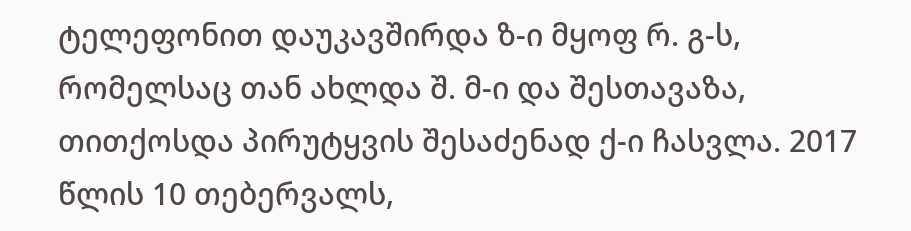ტელეფონით დაუკავშირდა ზ-ი მყოფ რ. გ-ს, რომელსაც თან ახლდა შ. მ-ი და შესთავაზა, თითქოსდა პირუტყვის შესაძენად ქ-ი ჩასვლა. 2017 წლის 10 თებერვალს,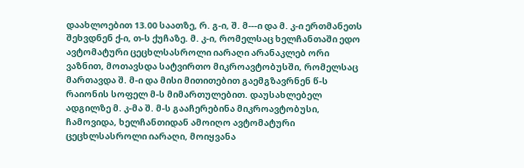დაახლოებით 13.00 საათზე, რ. გ-ი, შ. მ---ი და მ. კ-ი ერთმანეთს შეხვდნენ ქ-ი, თ-ს ქუჩაზე. მ. კ-ი, რომელსაც ხელჩანთაში ედო ავტომატური ცეცხლსასროლი იარაღი არანაკლებ ორი ვაზნით, მოთავსდა სატვირთო მიკროავტობუსში, რომელსაც მართავდა შ. მ-ი და მისი მითითებით გაემგზავრნენ წ-ს რაიონის სოფელ მ-ს მიმართულებით. დაუსახლებელ ადგილზე მ. კ-მა შ. მ-ს გააჩერებინა მიკროავტობუსი, ჩამოვიდა, ხელჩანთიდან ამოიღო ავტომატური ცეცხლსასროლი იარაღი, მოიყვანა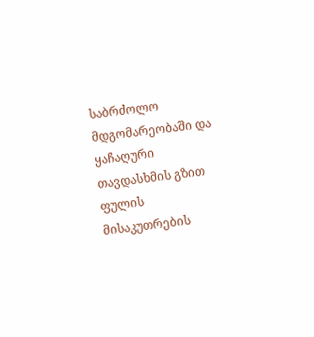საბრძოლო მდგომარეობაში და ყაჩაღური თავდასხმის გზით ფულის მისაკუთრების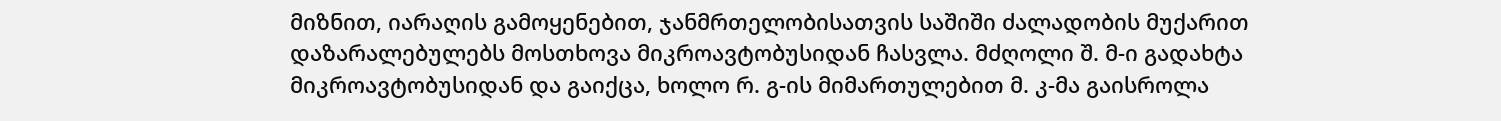მიზნით, იარაღის გამოყენებით, ჯანმრთელობისათვის საშიში ძალადობის მუქარით დაზარალებულებს მოსთხოვა მიკროავტობუსიდან ჩასვლა. მძღოლი შ. მ-ი გადახტა მიკროავტობუსიდან და გაიქცა, ხოლო რ. გ-ის მიმართულებით მ. კ-მა გაისროლა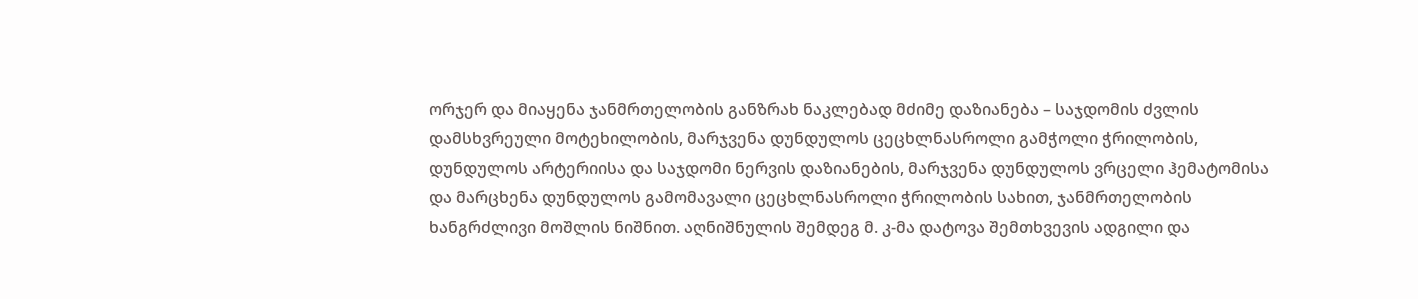ორჯერ და მიაყენა ჯანმრთელობის განზრახ ნაკლებად მძიმე დაზიანება – საჯდომის ძვლის დამსხვრეული მოტეხილობის, მარჯვენა დუნდულოს ცეცხლნასროლი გამჭოლი ჭრილობის, დუნდულოს არტერიისა და საჯდომი ნერვის დაზიანების, მარჯვენა დუნდულოს ვრცელი ჰემატომისა და მარცხენა დუნდულოს გამომავალი ცეცხლნასროლი ჭრილობის სახით, ჯანმრთელობის ხანგრძლივი მოშლის ნიშნით. აღნიშნულის შემდეგ მ. კ-მა დატოვა შემთხვევის ადგილი და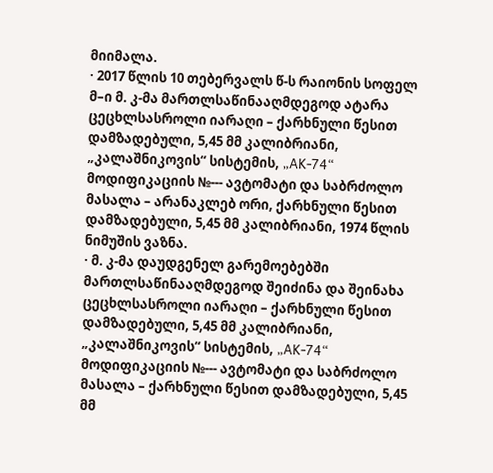მიიმალა.
· 2017 წლის 10 თებერვალს წ-ს რაიონის სოფელ მ–ი მ. კ-მა მართლსაწინააღმდეგოდ ატარა ცეცხლსასროლი იარაღი – ქარხნული წესით დამზადებული, 5,45 მმ კალიბრიანი, „კალაშნიკოვის“ სისტემის, „AK-74“ მოდიფიკაციის №--- ავტომატი და საბრძოლო მასალა – არანაკლებ ორი, ქარხნული წესით დამზადებული, 5,45 მმ კალიბრიანი, 1974 წლის ნიმუშის ვაზნა.
· მ. კ-მა დაუდგენელ გარემოებებში მართლსაწინააღმდეგოდ შეიძინა და შეინახა ცეცხლსასროლი იარაღი – ქარხნული წესით დამზადებული, 5,45 მმ კალიბრიანი, „კალაშნიკოვის“ სისტემის, „AK-74“ მოდიფიკაციის №--- ავტომატი და საბრძოლო მასალა – ქარხნული წესით დამზადებული, 5,45 მმ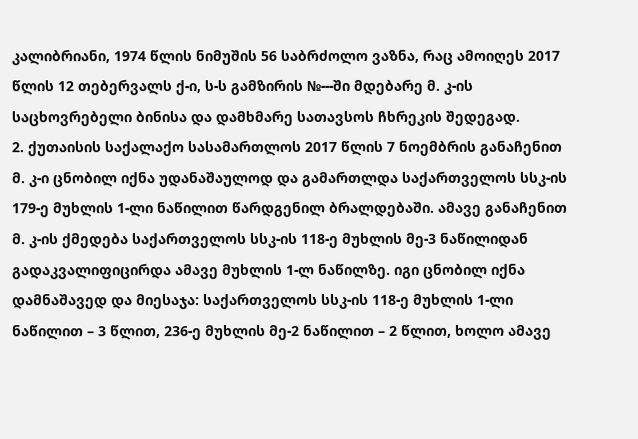კალიბრიანი, 1974 წლის ნიმუშის 56 საბრძოლო ვაზნა, რაც ამოიღეს 2017 წლის 12 თებერვალს ქ-ი, ს-ს გამზირის №---ში მდებარე მ. კ-ის საცხოვრებელი ბინისა და დამხმარე სათავსოს ჩხრეკის შედეგად.
2. ქუთაისის საქალაქო სასამართლოს 2017 წლის 7 ნოემბრის განაჩენით მ. კ-ი ცნობილ იქნა უდანაშაულოდ და გამართლდა საქართველოს სსკ-ის 179-ე მუხლის 1-ლი ნაწილით წარდგენილ ბრალდებაში. ამავე განაჩენით მ. კ-ის ქმედება საქართველოს სსკ-ის 118-ე მუხლის მე-3 ნაწილიდან გადაკვალიფიცირდა ამავე მუხლის 1-ლ ნაწილზე. იგი ცნობილ იქნა დამნაშავედ და მიესაჯა: საქართველოს სსკ-ის 118-ე მუხლის 1-ლი ნაწილით – 3 წლით, 236-ე მუხლის მე-2 ნაწილით – 2 წლით, ხოლო ამავე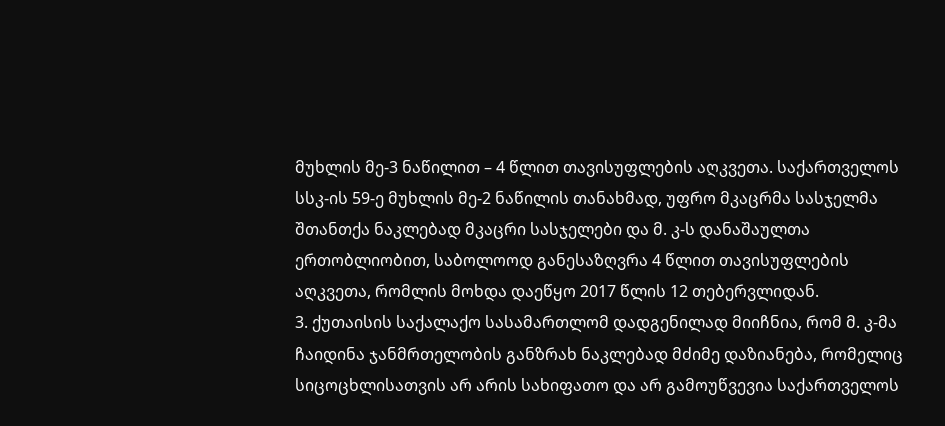მუხლის მე-3 ნაწილით – 4 წლით თავისუფლების აღკვეთა. საქართველოს სსკ-ის 59-ე მუხლის მე-2 ნაწილის თანახმად, უფრო მკაცრმა სასჯელმა შთანთქა ნაკლებად მკაცრი სასჯელები და მ. კ-ს დანაშაულთა ერთობლიობით, საბოლოოდ განესაზღვრა 4 წლით თავისუფლების აღკვეთა, რომლის მოხდა დაეწყო 2017 წლის 12 თებერვლიდან.
3. ქუთაისის საქალაქო სასამართლომ დადგენილად მიიჩნია, რომ მ. კ-მა ჩაიდინა ჯანმრთელობის განზრახ ნაკლებად მძიმე დაზიანება, რომელიც სიცოცხლისათვის არ არის სახიფათო და არ გამოუწვევია საქართველოს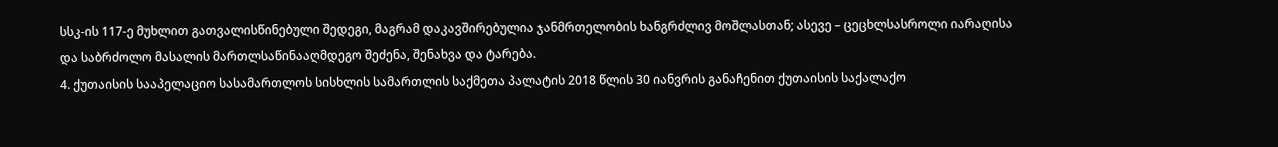სსკ-ის 117-ე მუხლით გათვალისწინებული შედეგი, მაგრამ დაკავშირებულია ჯანმრთელობის ხანგრძლივ მოშლასთან; ასევე – ცეცხლსასროლი იარაღისა და საბრძოლო მასალის მართლსაწინააღმდეგო შეძენა, შენახვა და ტარება.
4. ქუთაისის სააპელაციო სასამართლოს სისხლის სამართლის საქმეთა პალატის 2018 წლის 30 იანვრის განაჩენით ქუთაისის საქალაქო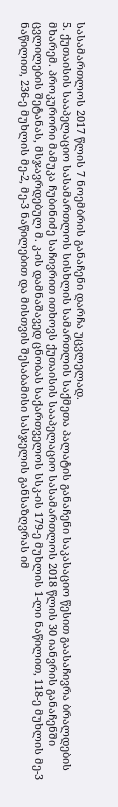სასამართლოს 2017 წლის 7 ნოემბრის განაჩენი დარჩა უცვლელად.
5. ქუთაისის სააპელაციო სასამართლოს სისხლის სამართლის საქმეთა პალატის განაჩენი საკასაციო წესით გაასაჩივრა ბრალდების მხარემ. პროკურორი მამუკა ჩუბინიძე საჩივრით ითხოვს ქუთაისის სააპელაციო სასამართლოს 2018 წლის 30 იანვრის განაჩენში ცვლილების შეტანას, მსჯავრდებულ მ. კ-ის დამნაშავედ ცნობას საქართველოს სსკ-ის 179-ე მუხლის 1-ლი ნაწილით, 118-ე მუხლის მე-3 ნაწილით, 236-ე მუხლის მე-2, მე-3 ნაწილებით და მისთვის შესაბამისი სასჯელის განსაზღვრას იმ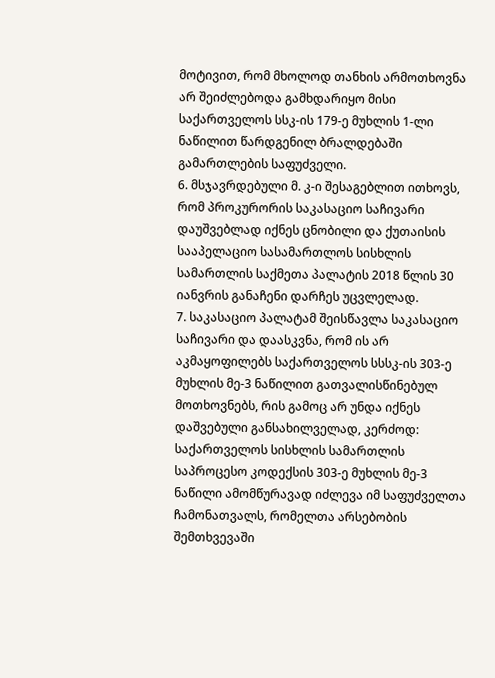მოტივით, რომ მხოლოდ თანხის არმოთხოვნა არ შეიძლებოდა გამხდარიყო მისი საქართველოს სსკ-ის 179-ე მუხლის 1-ლი ნაწილით წარდგენილ ბრალდებაში გამართლების საფუძველი.
6. მსჯავრდებული მ. კ-ი შესაგებლით ითხოვს, რომ პროკურორის საკასაციო საჩივარი დაუშვებლად იქნეს ცნობილი და ქუთაისის სააპელაციო სასამართლოს სისხლის სამართლის საქმეთა პალატის 2018 წლის 30 იანვრის განაჩენი დარჩეს უცვლელად.
7. საკასაციო პალატამ შეისწავლა საკასაციო საჩივარი და დაასკვნა, რომ ის არ აკმაყოფილებს საქართველოს სსსკ-ის 303-ე მუხლის მე-3 ნაწილით გათვალისწინებულ მოთხოვნებს, რის გამოც არ უნდა იქნეს დაშვებული განსახილველად, კერძოდ: საქართველოს სისხლის სამართლის საპროცესო კოდექსის 303-ე მუხლის მე-3 ნაწილი ამომწურავად იძლევა იმ საფუძველთა ჩამონათვალს, რომელთა არსებობის შემთხვევაში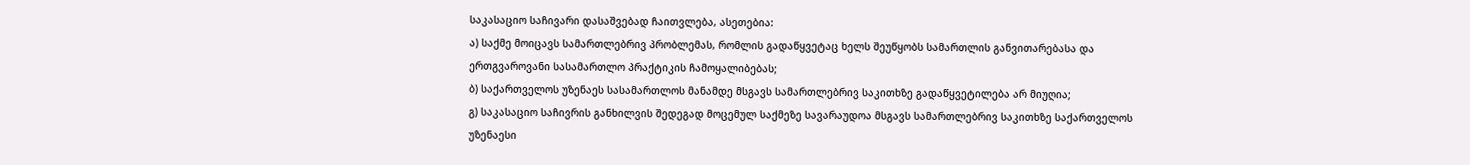საკასაციო საჩივარი დასაშვებად ჩაითვლება, ასეთებია:
ა) საქმე მოიცავს სამართლებრივ პრობლემას, რომლის გადაწყვეტაც ხელს შეუწყობს სამართლის განვითარებასა და ერთგვაროვანი სასამართლო პრაქტიკის ჩამოყალიბებას;
ბ) საქართველოს უზენაეს სასამართლოს მანამდე მსგავს სამართლებრივ საკითხზე გადაწყვეტილება არ მიუღია;
გ) საკასაციო საჩივრის განხილვის შედეგად მოცემულ საქმეზე სავარაუდოა მსგავს სამართლებრივ საკითხზე საქართველოს უზენაესი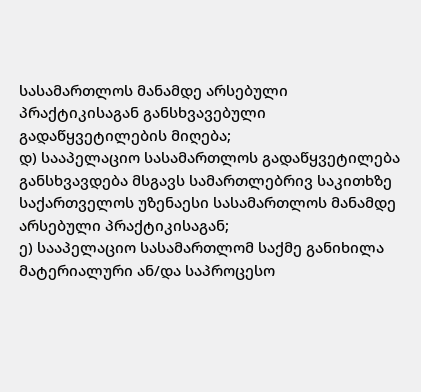სასამართლოს მანამდე არსებული პრაქტიკისაგან განსხვავებული გადაწყვეტილების მიღება;
დ) სააპელაციო სასამართლოს გადაწყვეტილება განსხვავდება მსგავს სამართლებრივ საკითხზე საქართველოს უზენაესი სასამართლოს მანამდე არსებული პრაქტიკისაგან;
ე) სააპელაციო სასამართლომ საქმე განიხილა მატერიალური ან/და საპროცესო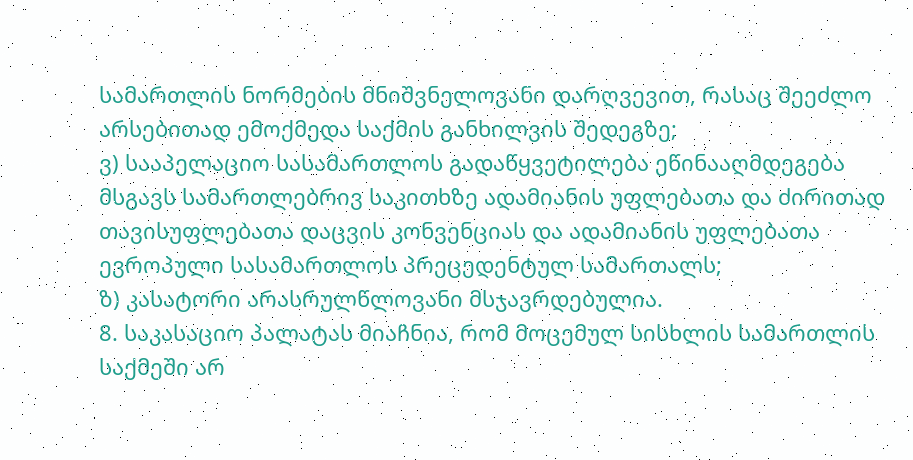სამართლის ნორმების მნიშვნელოვანი დარღვევით, რასაც შეეძლო არსებითად ემოქმედა საქმის განხილვის შედეგზე;
ვ) სააპელაციო სასამართლოს გადაწყვეტილება ეწინააღმდეგება მსგავს სამართლებრივ საკითხზე ადამიანის უფლებათა და ძირითად თავისუფლებათა დაცვის კონვენციას და ადამიანის უფლებათა ევროპული სასამართლოს პრეცედენტულ სამართალს;
ზ) კასატორი არასრულწლოვანი მსჯავრდებულია.
8. საკასაციო პალატას მიაჩნია, რომ მოცემულ სისხლის სამართლის საქმეში არ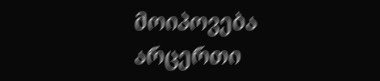მოიპოვება არცერთი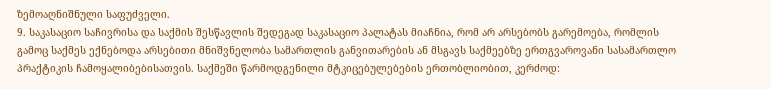ზემოაღნიშნული საფუძველი.
9. საკასაციო საჩივრისა და საქმის შესწავლის შედეგად საკასაციო პალატას მიაჩნია, რომ არ არსებობს გარემოება, რომლის გამოც საქმეს ექნებოდა არსებითი მნიშვნელობა სამართლის განვითარების ან მსგავს საქმეებზე ერთგვაროვანი სასამართლო პრაქტიკის ჩამოყალიბებისათვის. საქმეში წარმოდგენილი მტკიცებულებების ერთობლიობით, კერძოდ: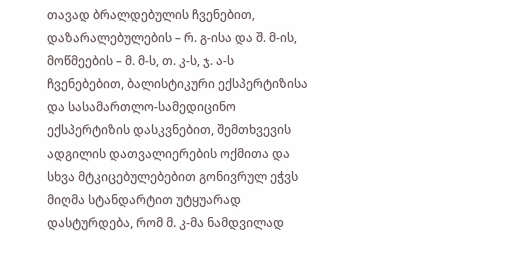თავად ბრალდებულის ჩვენებით, დაზარალებულების – რ. გ-ისა და შ. მ-ის, მოწმეების – მ. მ-ს, თ. კ-ს, ჯ. ა-ს ჩვენებებით, ბალისტიკური ექსპერტიზისა და სასამართლო-სამედიცინო ექსპერტიზის დასკვნებით, შემთხვევის ადგილის დათვალიერების ოქმითა და სხვა მტკიცებულებებით გონივრულ ეჭვს მიღმა სტანდარტით უტყუარად დასტურდება, რომ მ. კ-მა ნამდვილად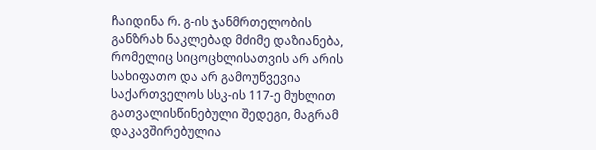ჩაიდინა რ. გ-ის ჯანმრთელობის განზრახ ნაკლებად მძიმე დაზიანება, რომელიც სიცოცხლისათვის არ არის სახიფათო და არ გამოუწვევია საქართველოს სსკ-ის 117-ე მუხლით გათვალისწინებული შედეგი, მაგრამ დაკავშირებულია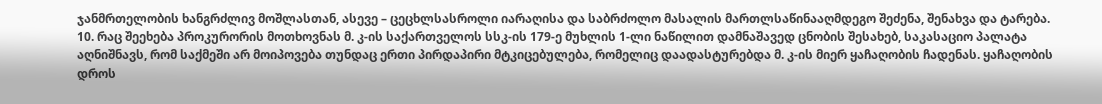ჯანმრთელობის ხანგრძლივ მოშლასთან, ასევე – ცეცხლსასროლი იარაღისა და საბრძოლო მასალის მართლსაწინააღმდეგო შეძენა, შენახვა და ტარება.
10. რაც შეეხება პროკურორის მოთხოვნას მ. კ-ის საქართველოს სსკ-ის 179-ე მუხლის 1-ლი ნაწილით დამნაშავედ ცნობის შესახებ, საკასაციო პალატა აღნიშნავს, რომ საქმეში არ მოიპოვება თუნდაც ერთი პირდაპირი მტკიცებულება, რომელიც დაადასტურებდა მ. კ-ის მიერ ყაჩაღობის ჩადენას. ყაჩაღობის დროს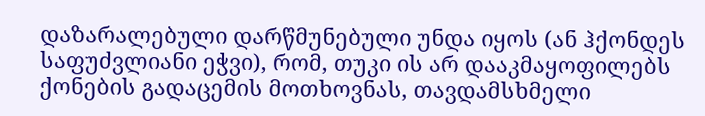დაზარალებული დარწმუნებული უნდა იყოს (ან ჰქონდეს საფუძვლიანი ეჭვი), რომ, თუკი ის არ დააკმაყოფილებს ქონების გადაცემის მოთხოვნას, თავდამსხმელი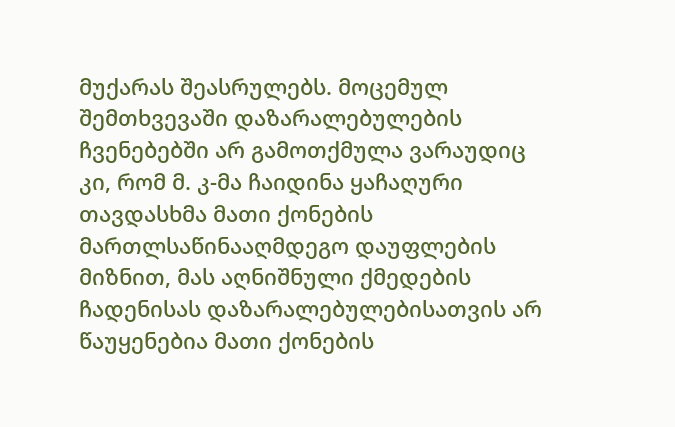მუქარას შეასრულებს. მოცემულ შემთხვევაში დაზარალებულების ჩვენებებში არ გამოთქმულა ვარაუდიც კი, რომ მ. კ-მა ჩაიდინა ყაჩაღური თავდასხმა მათი ქონების მართლსაწინააღმდეგო დაუფლების მიზნით, მას აღნიშნული ქმედების ჩადენისას დაზარალებულებისათვის არ წაუყენებია მათი ქონების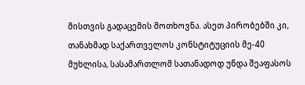მისთვის გადაცემის მოთხოვნა. ასეთ პირობებში კი, თანახმად საქართველოს კონსტიტუციის მე-40 მუხლისა, სასამართლომ სათანადოდ უნდა შეაფასოს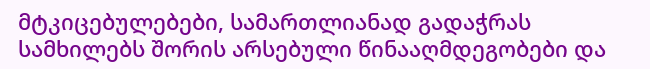მტკიცებულებები, სამართლიანად გადაჭრას სამხილებს შორის არსებული წინააღმდეგობები და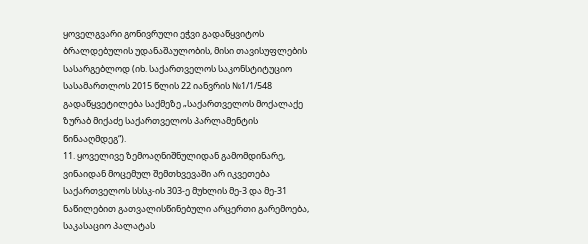ყოველგვარი გონივრული ეჭვი გადაწყვიტოს ბრალდებულის უდანაშაულობის, მისი თავისუფლების სასარგებლოდ (იხ. საქართველოს საკონსტიტუციო სასამართლოს 2015 წლის 22 იანვრის №1/1/548 გადაწყვეტილება საქმეზე „საქართველოს მოქალაქე ზურაბ მიქაძე საქართველოს პარლამენტის წინააღმდეგ“).
11. ყოველივე ზემოაღნიშნულიდან გამომდინარე, ვინაიდან მოცემულ შემთხვევაში არ იკვეთება საქართველოს სსსკ-ის 303-ე მუხლის მე-3 და მე-31 ნაწილებით გათვალისწინებული არცერთი გარემოება, საკასაციო პალატას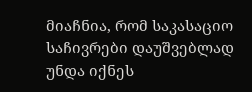მიაჩნია, რომ საკასაციო საჩივრები დაუშვებლად უნდა იქნეს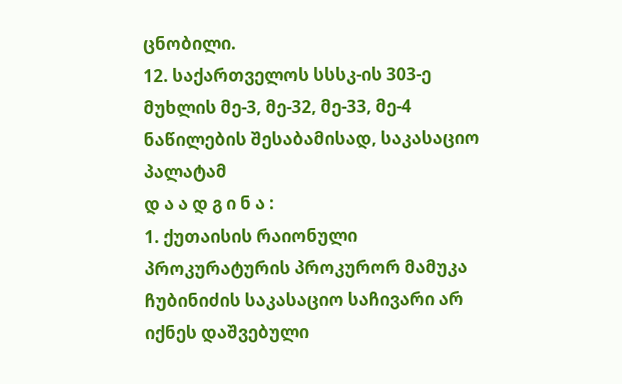ცნობილი.
12. საქართველოს სსსკ-ის 303-ე მუხლის მე-3, მე-32, მე-33, მე-4 ნაწილების შესაბამისად, საკასაციო პალატამ
დ ა ა დ გ ი ნ ა :
1. ქუთაისის რაიონული პროკურატურის პროკურორ მამუკა ჩუბინიძის საკასაციო საჩივარი არ იქნეს დაშვებული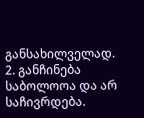განსახილველად.
2. განჩინება საბოლოოა და არ საჩივრდება.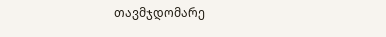თავმჯდომარე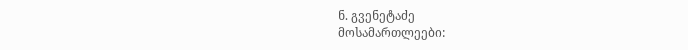ნ. გვენეტაძე
მოსამართლეები: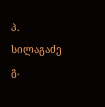პ. სილაგაძე
გ.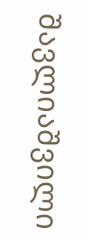შავლიაშვილი